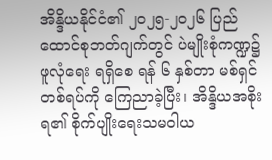အိန္ဒိယနိုင်ငံ၏ ၂၀၂၅-၂၀၂၆ ပြည်ထောင်စုဘတ်ဂျက်တွင် ပဲမျိုးစုံကဏ္ဍ၌ ဖူလုံရေး ရရှိစေ ရန် ၆ နှစ်တာ မစ်ရှင်တစ်ရပ်ကို ကြေညာခဲ့ပြီး၊ အိန္ဒိယအစိုးရ၏ စိုက်ပျိုးရေးသမဝါယ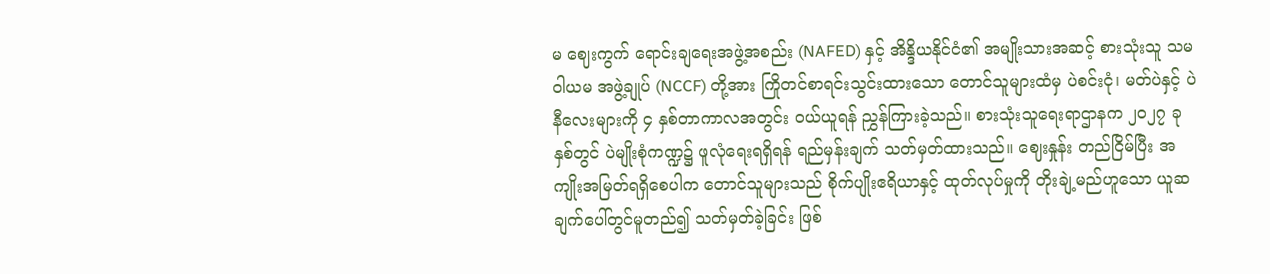မ ဈေးကွက် ရောင်းချရေးအဖွဲ့အစည်း (NAFED) နှင့် အိန္ဒိယနိုင်ငံ၏ အမျိုးသားအဆင့် စားသုံးသူ သမဝါယမ အဖွဲ့ချုပ် (NCCF) တို့အား ကြိုတင်စာရင်းသွင်းထားသော တောင်သူများထံမှ ပဲစင်းငုံ၊ မတ်ပဲနှင့် ပဲနီလေးများကို ၄ နှစ်တာကာလအတွင်း ဝယ်ယူရန် ညွှန်ကြားခဲ့သည်။ စားသုံးသူရေးရာဌာနက ၂၀၂၇ ခုနှစ်တွင် ပဲမျိုးစုံကဏ္ဍ၌ ဖူလုံရေးရရှိရန် ရည်မှန်းချက် သတ်မှတ်ထားသည်။ ဈေးနှုန်း တည်ငြိမ်ပြီး အကျိုးအမြတ်ရရှိစေပါက တောင်သူများသည် စိုက်ပျိုးဧရိယာနှင့် ထုတ်လုပ်မှုကို တိုးချဲ့မည်ဟူသော ယူဆချက်ပေါ်တွင်မူတည်၍ သတ်မှတ်ခဲ့ခြင်း ဖြစ်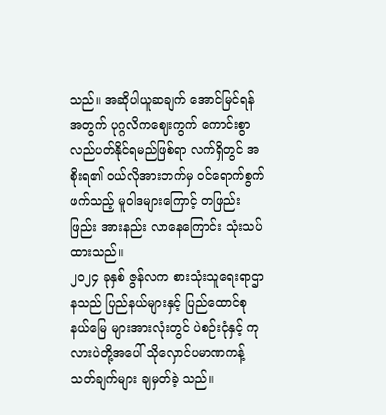သည်။ အဆိုပါယူဆချက် အောင်မြင်ရန်အတွက် ပုဂ္ဂလိကဈေးကွက် ကောင်းစွာ လည်ပတ်နိုင်ရမည်ဖြစ်ရာ လက်ရှိတွင် အစိုးရ၏ ဝယ်လိုအားဘက်မှ ဝင်ရောက်စွက်ဖက်သည့် မူဝါဒများကြောင့် တဖြည်းဖြည်း အားနည်း လာနေကြောင်း သုံးသပ်ထားသည်။
၂၀၂၄ ခုနှစ် ဇွန်လက စားသုံးသူရေးရာဌာနသည် ပြည်နယ်များနှင့် ပြည်ထောင်စုနယ်မြေ များအားလုံးတွင် ပဲစဉ်းငုံနှင့် ကုလားပဲတို့အပေါ် သိုလှောင်ပမာဏကန့်သတ်ချက်များ ချမှတ်ခဲ့ သည်။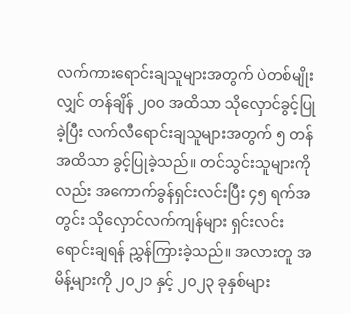လက်ကားရောင်းချသူများအတွက် ပဲတစ်မျိုးလျှင် တန်ချိန် ၂၀၀ အထိသာ သိုလှောင်ခွင့်ပြု ခဲ့ပြီး လက်လီရောင်းချသူများအတွက် ၅ တန်အထိသာ ခွင့်ပြုခဲ့သည်။ တင်သွင်းသူများကိုလည်း အကောက်ခွန်ရှင်းလင်းပြီး ၄၅ ရက်အတွင်း သိုလှောင်လက်ကျန်များ ရှင်းလင်းရောင်းချရန် ညွှန်ကြားခဲ့သည်။ အလားတူ အမိန့်များကို ၂၀၂၁ နှင့် ၂၀၂၃ ခုနှစ်များ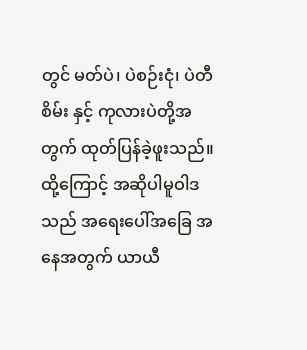တွင် မတ်ပဲ၊ ပဲစဉ်းငုံ၊ ပဲတီစိမ်း နှင့် ကုလားပဲတို့အတွက် ထုတ်ပြန်ခဲ့ဖူးသည်။ ထို့ကြောင့် အဆိုပါမူဝါဒသည် အရေးပေါ်အခြေ အနေအတွက် ယာယီ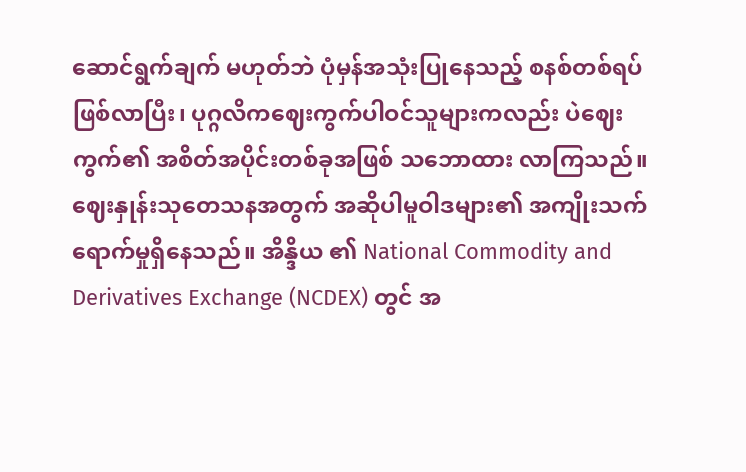ဆောင်ရွက်ချက် မဟုတ်ဘဲ ပုံမှန်အသုံးပြုနေသည့် စနစ်တစ်ရပ်ဖြစ်လာပြီး၊ ပုဂ္ဂလိကဈေးကွက်ပါဝင်သူများကလည်း ပဲဈေးကွက်၏ အစိတ်အပိုင်းတစ်ခုအဖြစ် သဘောထား လာကြသည်။
ဈေးနှုန်းသုတေသနအတွက် အဆိုပါမူဝါဒများ၏ အကျိုးသက်ရောက်မှုရှိနေသည်။ အိန္ဒိယ ၏ National Commodity and Derivatives Exchange (NCDEX) တွင် အ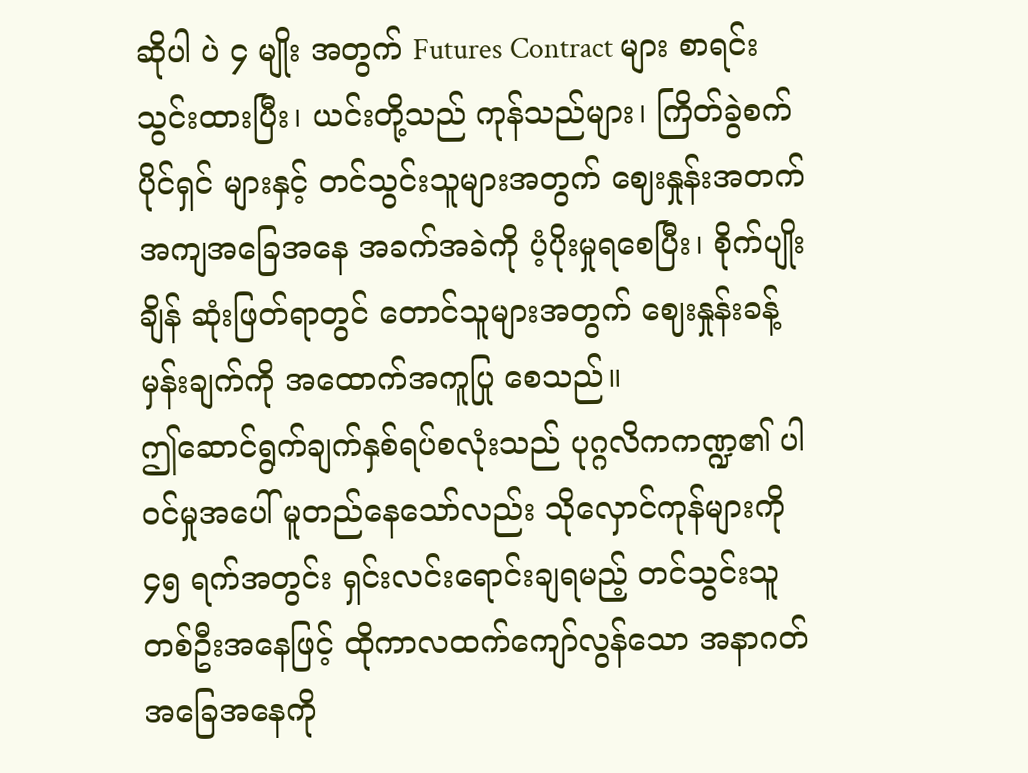ဆိုပါ ပဲ ၄ မျိုး အတွက် Futures Contract များ စာရင်းသွင်းထားပြီး၊ ယင်းတို့သည် ကုန်သည်များ၊ ကြိတ်ခွဲစက်ပိုင်ရှင် များနှင့် တင်သွင်းသူများအတွက် ဈေးနှုန်းအတက်အကျအခြေအနေ အခက်အခဲကို ပံ့ပိုးမှုရစေပြီး၊ စိုက်ပျိုးချိန် ဆုံးဖြတ်ရာတွင် တောင်သူများအတွက် ဈေးနှုန်းခန့်မှန်းချက်ကို အထောက်အကူပြု စေသည်။
ဤဆောင်ရွက်ချက်နှစ်ရပ်စလုံးသည် ပုဂ္ဂလိကကဏ္ဍ၏ ပါဝင်မှုအပေါ် မူတည်နေသော်လည်း သိုလှောင်ကုန်များကို ၄၅ ရက်အတွင်း ရှင်းလင်းရောင်းချရမည့် တင်သွင်းသူ တစ်ဦးအနေဖြင့် ထိုကာလထက်ကျော်လွန်သော အနာဂတ်အခြေအနေကို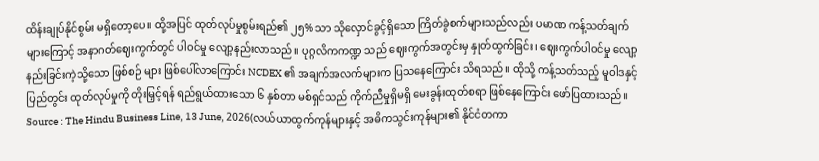ထိန်းချုပ်နိုင်စွမ်း မရှိတော့ပေ။ ထို့အပြင် ထုတ်လုပ်မှုစွမ်းရည်၏ ၂၅% သာ သိုလှောင်ခွင့်ရှိသော ကြိတ်ခွဲစက်များသည်လည်း ပမာဏ ကန့်သတ်ချက်များကြောင့် အနာဂတ်ဈေးကွက်တွင် ပါဝင်မှု လျော့နည်းလာသည်။ ပုဂ္ဂလိကကဏ္ဍ သည် ဈေးကွက်အတွင်းမှ နှုတ်ထွက်ခြင်း၊ ဈေးကွက်ပါဝင်မှု လျော့နည်းခြင်းကဲ့သို့သော ဖြစ်စဉ် များ ဖြစ်ပေါ်လာကြောင်း NCDEX ၏ အချက်အလက်များက ပြသနေကြောင်း သိရသည်။ ထိုသို့ ကန့်သတ်သည့် မူဝါဒနှင့် ပြည်တွင်း ထုတ်လုပ်မှုကို တိုးမြှင့်ရန် ရည်ရွယ်ထားသော ၆ နှစ်တာ မစ်ရှင်သည် ကိုက်ညီမှုရှိမရှိ မေးခွန်းထုတ်စရာ ဖြစ်နေကြောင်း ဖော်ပြထားသည်။
Source : The Hindu Business Line, 13 June, 2026(လယ်ယာထွက်ကုန်များနှင့် အဓိကသွင်းကုန်များ၏ နိုင်ငံတကာ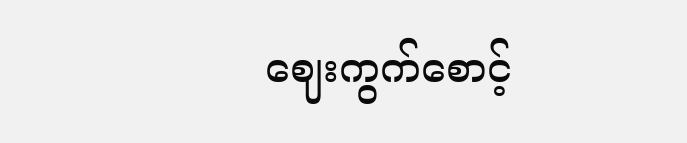ဈေးကွက်စောင့်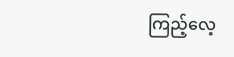ကြည့်လေ့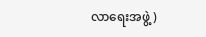လာရေးအဖွဲ့)